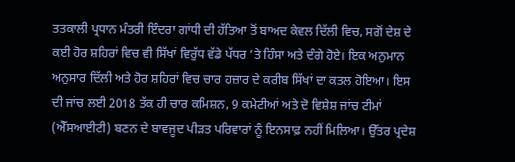ਤਤਕਾਲੀ ਪ੍ਰਧਾਨ ਮੰਤਰੀ ਇੰਦਰਾ ਗਾਂਧੀ ਦੀ ਹੱਤਿਆ ਤੋਂ ਬਾਅਦ ਕੇਵਲ ਦਿੱਲੀ ਵਿਚ, ਸਗੋਂ ਦੇਸ਼ ਦੇ ਕਈ ਹੋਰ ਸ਼ਹਿਰਾਂ ਵਿਚ ਵੀ ਸਿੱਖਾਂ ਵਿਰੁੱਧ ਵੱਡੇ ਪੱਧਰ ’ਤੇ ਹਿੰਸਾ ਅਤੇ ਦੰਗੇ ਹੋਏ। ਇਕ ਅਨੁਮਾਨ ਅਨੁਸਾਰ ਦਿੱਲੀ ਅਤੇ ਹੋਰ ਸ਼ਹਿਰਾਂ ਵਿਚ ਚਾਰ ਹਜ਼ਾਰ ਦੇ ਕਰੀਬ ਸਿੱਖਾਂ ਦਾ ਕਤਲ ਹੋਇਆ। ਇਸ ਦੀ ਜਾਂਚ ਲਈ 2018 ਤੱਕ ਹੀ ਚਾਰ ਕਮਿਸ਼ਨ, 9 ਕਮੇਟੀਆਂ ਅਤੇ ਦੋ ਵਿਸ਼ੇਸ਼ ਜਾਂਚ ਟੀਮਾਂ (ਐੱਸਆਈਟੀ) ਬਣਨ ਦੇ ਬਾਵਜੂਦ ਪੀੜਤ ਪਰਿਵਾਰਾਂ ਨੂੰ ਇਨਸਾਫ਼ ਨਹੀਂ ਮਿਲਿਆ। ਉੱਤਰ ਪ੍ਰਦੇਸ਼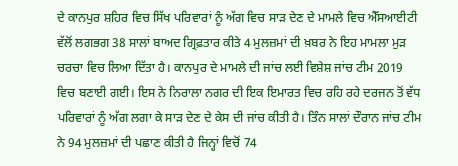ਦੇ ਕਾਨਪੁਰ ਸ਼ਹਿਰ ਵਿਚ ਸਿੱਖ ਪਰਿਵਾਰਾਂ ਨੂੰ ਅੱਗ ਵਿਚ ਸਾੜ ਦੇਣ ਦੇ ਮਾਮਲੇ ਵਿਚ ਐੱਸਆਈਟੀ ਵੱਲੋਂ ਲਗਭਗ 38 ਸਾਲਾਂ ਬਾਅਦ ਗ੍ਰਿਫ਼ਤਾਰ ਕੀਤੇ 4 ਮੁਲਜ਼ਮਾਂ ਦੀ ਖ਼ਬਰ ਨੇ ਇਹ ਮਾਮਲਾ ਮੁੜ ਚਰਚਾ ਵਿਚ ਲਿਆ ਦਿੱਤਾ ਹੈ। ਕਾਨਪੁਰ ਦੇ ਮਾਮਲੇ ਦੀ ਜਾਂਚ ਲਈ ਵਿਸ਼ੇਸ਼ ਜਾਂਚ ਟੀਮ 2019 ਵਿਚ ਬਣਾਈ ਗਈ। ਇਸ ਨੇ ਨਿਰਾਲਾ ਨਗਰ ਦੀ ਇਕ ਇਮਾਰਤ ਵਿਚ ਰਹਿ ਰਹੇ ਦਰਜਨ ਤੋਂ ਵੱਧ ਪਰਿਵਾਰਾਂ ਨੂੰ ਅੱਗ ਲਗਾ ਕੇ ਸਾੜ ਦੇਣ ਦੇ ਕੇਸ ਦੀ ਜਾਂਚ ਕੀਤੀ ਹੈ। ਤਿੰਨ ਸਾਲਾਂ ਦੌਰਾਨ ਜਾਂਚ ਟੀਮ ਨੇ 94 ਮੁਲਜ਼ਮਾਂ ਦੀ ਪਛਾਣ ਕੀਤੀ ਹੈ ਜਿਨ੍ਹਾਂ ਵਿਚੋਂ 74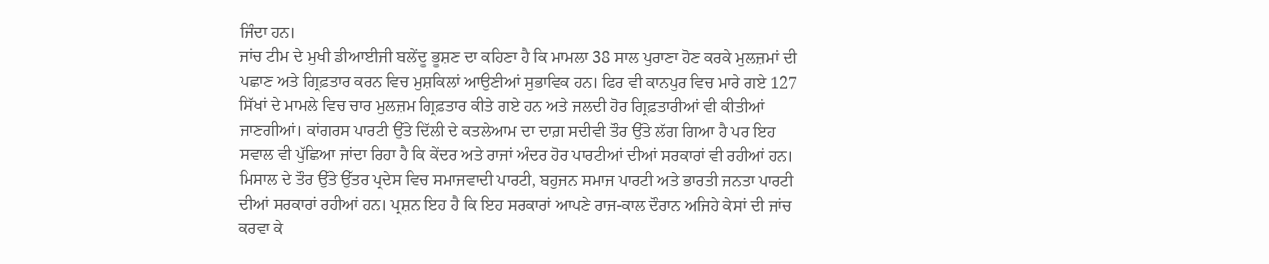ਜਿੰਦਾ ਹਨ।
ਜਾਂਚ ਟੀਮ ਦੇ ਮੁਖੀ ਡੀਆਈਜੀ ਬਲੇਂਦੂ ਭੂਸ਼ਣ ਦਾ ਕਹਿਣਾ ਹੈ ਕਿ ਮਾਮਲਾ 38 ਸਾਲ ਪੁਰਾਣਾ ਹੋਣ ਕਰਕੇ ਮੁਲਜ਼ਮਾਂ ਦੀ ਪਛਾਣ ਅਤੇ ਗ੍ਰਿਫ਼ਤਾਰ ਕਰਨ ਵਿਚ ਮੁਸ਼ਕਿਲਾਂ ਆਉਣੀਆਂ ਸੁਭਾਵਿਕ ਹਨ। ਫਿਰ ਵੀ ਕਾਨਪੁਰ ਵਿਚ ਮਾਰੇ ਗਏ 127 ਸਿੱਖਾਂ ਦੇ ਮਾਮਲੇ ਵਿਚ ਚਾਰ ਮੁਲਜ਼ਮ ਗ੍ਰਿਫ਼ਤਾਰ ਕੀਤੇ ਗਏ ਹਨ ਅਤੇ ਜਲਦੀ ਹੋਰ ਗ੍ਰਿਫ਼ਤਾਰੀਆਂ ਵੀ ਕੀਤੀਆਂ ਜਾਣਗੀਆਂ। ਕਾਂਗਰਸ ਪਾਰਟੀ ਉੱਤੇ ਦਿੱਲੀ ਦੇ ਕਤਲੇਆਮ ਦਾ ਦਾਗ਼ ਸਦੀਵੀ ਤੌਰ ਉੱਤੇ ਲੱਗ ਗਿਆ ਹੈ ਪਰ ਇਹ ਸਵਾਲ ਵੀ ਪੁੱਛਿਆ ਜਾਂਦਾ ਰਿਹਾ ਹੈ ਕਿ ਕੇਂਦਰ ਅਤੇ ਰਾਜਾਂ ਅੰਦਰ ਹੋਰ ਪਾਰਟੀਆਂ ਦੀਆਂ ਸਰਕਾਰਾਂ ਵੀ ਰਹੀਆਂ ਹਨ। ਮਿਸਾਲ ਦੇ ਤੌਰ ਉੱਤੇ ਉੱਤਰ ਪ੍ਰਦੇਸ ਵਿਚ ਸਮਾਜਵਾਦੀ ਪਾਰਟੀ, ਬਹੁਜਨ ਸਮਾਜ ਪਾਰਟੀ ਅਤੇ ਭਾਰਤੀ ਜਨਤਾ ਪਾਰਟੀ ਦੀਆਂ ਸਰਕਾਰਾਂ ਰਹੀਆਂ ਹਨ। ਪ੍ਰਸ਼ਨ ਇਹ ਹੈ ਕਿ ਇਹ ਸਰਕਾਰਾਂ ਆਪਣੇ ਰਾਜ-ਕਾਲ ਦੌਰਾਨ ਅਜਿਹੇ ਕੇਸਾਂ ਦੀ ਜਾਂਚ ਕਰਵਾ ਕੇ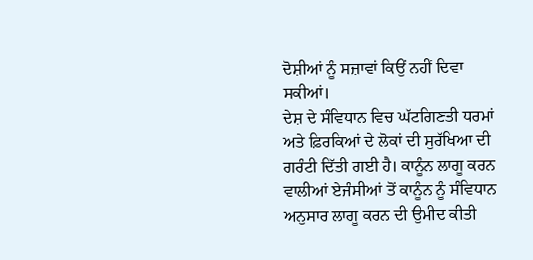ਦੋਸ਼ੀਆਂ ਨੂੰ ਸਜ਼ਾਵਾਂ ਕਿਉਂ ਨਹੀਂ ਦਿਵਾ ਸਕੀਆਂ।
ਦੇਸ਼ ਦੇ ਸੰਵਿਧਾਨ ਵਿਚ ਘੱਟਗਿਣਤੀ ਧਰਮਾਂ ਅਤੇ ਫ਼ਿਰਕਿਆਂ ਦੇ ਲੋਕਾਂ ਦੀ ਸੁਰੱਖਿਆ ਦੀ ਗਰੰਟੀ ਦਿੱਤੀ ਗਈ ਹੈ। ਕਾਨੂੰਨ ਲਾਗੂ ਕਰਨ ਵਾਲੀਆਂ ਏਜੰਸੀਆਂ ਤੋਂ ਕਾਨੂੰਨ ਨੂੰ ਸੰਵਿਧਾਨ ਅਨੁਸਾਰ ਲਾਗੂ ਕਰਨ ਦੀ ਉਮੀਦ ਕੀਤੀ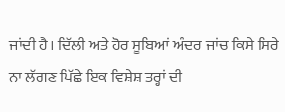ਜਾਂਦੀ ਹੈ। ਦਿੱਲੀ ਅਤੇ ਹੋਰ ਸੂਬਿਆਂ ਅੰਦਰ ਜਾਂਚ ਕਿਸੇ ਸਿਰੇ ਨਾ ਲੱਗਣ ਪਿੱਛੇ ਇਕ ਵਿਸ਼ੇਸ਼ ਤਰ੍ਹਾਂ ਦੀ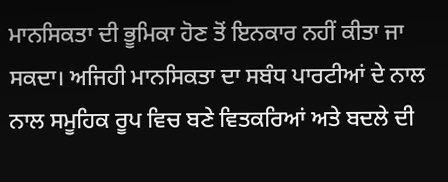ਮਾਨਸਿਕਤਾ ਦੀ ਭੂਮਿਕਾ ਹੋਣ ਤੋਂ ਇਨਕਾਰ ਨਹੀਂ ਕੀਤਾ ਜਾ ਸਕਦਾ। ਅਜਿਹੀ ਮਾਨਸਿਕਤਾ ਦਾ ਸਬੰਧ ਪਾਰਟੀਆਂ ਦੇ ਨਾਲ ਨਾਲ ਸਮੂਹਿਕ ਰੂਪ ਵਿਚ ਬਣੇ ਵਿਤਕਰਿਆਂ ਅਤੇ ਬਦਲੇ ਦੀ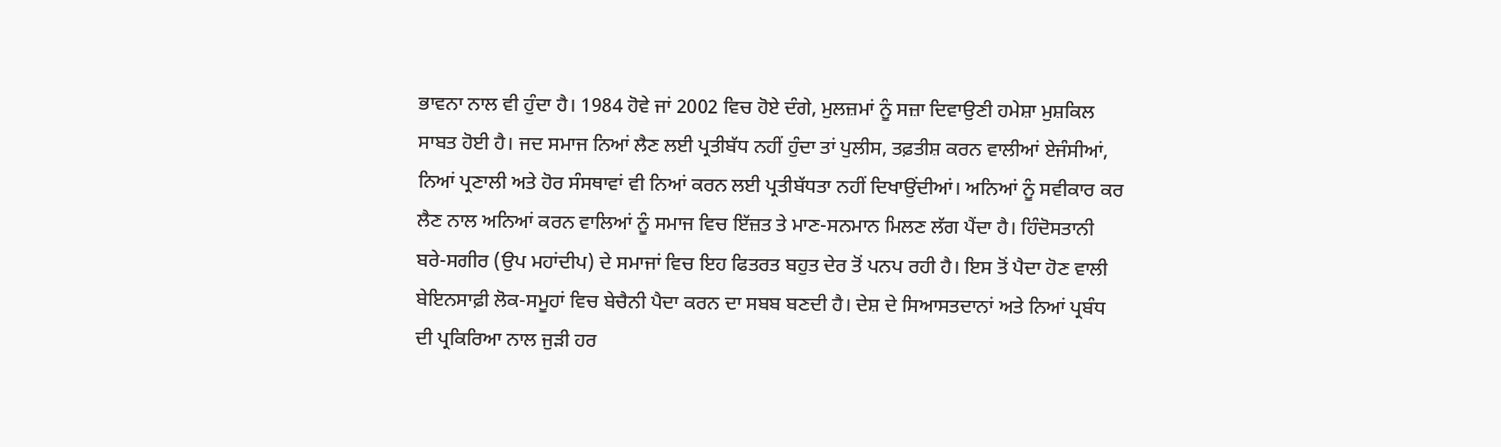ਭਾਵਨਾ ਨਾਲ ਵੀ ਹੁੰਦਾ ਹੈ। 1984 ਹੋਵੇ ਜਾਂ 2002 ਵਿਚ ਹੋਏ ਦੰਗੇ, ਮੁਲਜ਼ਮਾਂ ਨੂੰ ਸਜ਼ਾ ਦਿਵਾਉਣੀ ਹਮੇਸ਼ਾ ਮੁਸ਼ਕਿਲ ਸਾਬਤ ਹੋਈ ਹੈ। ਜਦ ਸਮਾਜ ਨਿਆਂ ਲੈਣ ਲਈ ਪ੍ਰਤੀਬੱਧ ਨਹੀਂ ਹੁੰਦਾ ਤਾਂ ਪੁਲੀਸ, ਤਫ਼ਤੀਸ਼ ਕਰਨ ਵਾਲੀਆਂ ਏਜੰਸੀਆਂ, ਨਿਆਂ ਪ੍ਰਣਾਲੀ ਅਤੇ ਹੋਰ ਸੰਸਥਾਵਾਂ ਵੀ ਨਿਆਂ ਕਰਨ ਲਈ ਪ੍ਰਤੀਬੱਧਤਾ ਨਹੀਂ ਦਿਖਾਉਂਦੀਆਂ। ਅਨਿਆਂ ਨੂੰ ਸਵੀਕਾਰ ਕਰ ਲੈਣ ਨਾਲ ਅਨਿਆਂ ਕਰਨ ਵਾਲਿਆਂ ਨੂੰ ਸਮਾਜ ਵਿਚ ਇੱਜ਼ਤ ਤੇ ਮਾਣ-ਸਨਮਾਨ ਮਿਲਣ ਲੱਗ ਪੈਂਦਾ ਹੈ। ਹਿੰਦੋਸਤਾਨੀ ਬਰੇ-ਸਗੀਰ (ਉਪ ਮਹਾਂਦੀਪ) ਦੇ ਸਮਾਜਾਂ ਵਿਚ ਇਹ ਫਿਤਰਤ ਬਹੁਤ ਦੇਰ ਤੋਂ ਪਨਪ ਰਹੀ ਹੈ। ਇਸ ਤੋਂ ਪੈਦਾ ਹੋਣ ਵਾਲੀ ਬੇਇਨਸਾਫ਼ੀ ਲੋਕ-ਸਮੂਹਾਂ ਵਿਚ ਬੇਚੈਨੀ ਪੈਦਾ ਕਰਨ ਦਾ ਸਬਬ ਬਣਦੀ ਹੈ। ਦੇਸ਼ ਦੇ ਸਿਆਸਤਦਾਨਾਂ ਅਤੇ ਨਿਆਂ ਪ੍ਰਬੰਧ ਦੀ ਪ੍ਰਕਿਰਿਆ ਨਾਲ ਜੁੜੀ ਹਰ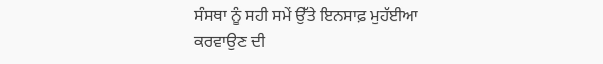ਸੰਸਥਾ ਨੂੰ ਸਹੀ ਸਮੇਂ ਉੱਤੇ ਇਨਸਾਫ਼ ਮੁਹੱਈਆ ਕਰਵਾਉਣ ਦੀ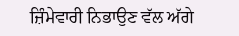ਜ਼ਿੰਮੇਵਾਰੀ ਨਿਭਾਉਣ ਵੱਲ ਅੱਗੇ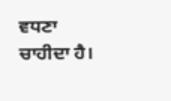ਵਧਣਾ ਚਾਹੀਦਾ ਹੈ।